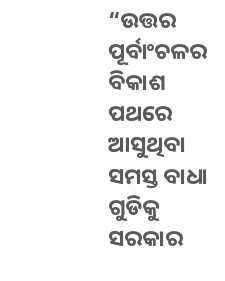“ଉତ୍ତର ପୂର୍ବାଂଚଳର ବିକାଶ ପଥରେ ଆସୁଥିବା ସମସ୍ତ ବାଧା ଗୁଡିକୁ ସରକାର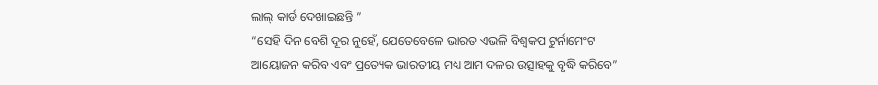ଲାଲ୍ କାର୍ଡ ଦେଖାଇଛନ୍ତି ”
“ସେହି ଦିନ ବେଶି ଦୂର ନୁହେଁ, ଯେତେବେଳେ ଭାରତ ଏଭଳି ବିଶ୍ୱକପ ଟୁର୍ନାମେଂଟ ଆୟୋଜନ କରିବ ଏବଂ ପ୍ରତ୍ୟେକ ଭାରତୀୟ ମଧ୍ୟ ଆମ ଦଳର ଉତ୍ସାହକୁ ବୃଦ୍ଧି କରିବେ”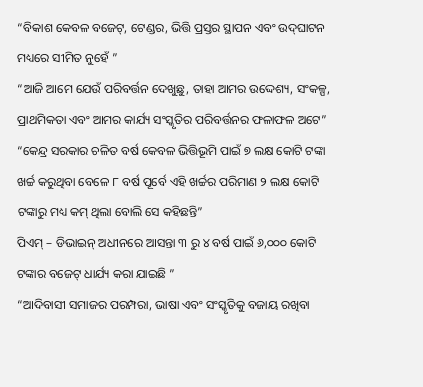“ବିକାଶ କେବଳ ବଜେଟ୍‌, ଟେଣ୍ଡର, ଭିତ୍ତି ପ୍ରସ୍ତର ସ୍ଥାପନ ଏବଂ ଉଦ୍‌ଘାଟନ ମଧ୍ୟରେ ସୀମିତ ନୁହେଁ ”
“ଆଜି ଆମେ ଯେଉଁ ପରିବର୍ତ୍ତନ ଦେଖୁଛୁ, ତାହା ଆମର ଉଦ୍ଦେଶ୍ୟ, ସଂକଳ୍ପ, ପ୍ରାଥମିକତା ଏବଂ ଆମର କାର୍ଯ୍ୟ ସଂସ୍କୃତିର ପରିବର୍ତ୍ତନର ଫଳାଫଳ ଅଟେ”
“କେନ୍ଦ୍ର ସରକାର ଚଳିତ ବର୍ଷ କେବଳ ଭିତ୍ତିଭୂମି ପାଇଁ ୭ ଲକ୍ଷ କୋଟି ଟଙ୍କା ଖର୍ଚ୍ଚ କରୁଥିବା ବେଳେ ୮ ବର୍ଷ ପୂର୍ବେ ଏହି ଖର୍ଚ୍ଚର ପରିମାଣ ୨ ଲକ୍ଷ କୋଟି ଟଙ୍କାରୁ ମଧ୍ୟ କମ୍ ଥିଲା ବୋଲି ସେ କହିଛନ୍ତି”
ପିଏମ୍ – ଡିଭାଇନ୍ ଅଧୀନରେ ଆସନ୍ତା ୩ ରୁ ୪ ବର୍ଷ ପାଇଁ ୬,୦୦୦ କୋଟି ଟଙ୍କାର ବଜେଟ୍ ଧାର୍ଯ୍ୟ କରା ଯାଇଛି ”
“ଆଦିବାସୀ ସମାଜର ପରମ୍ପରା, ଭାଷା ଏବଂ ସଂସ୍କୃତିକୁ ବଜାୟ ରଖିବା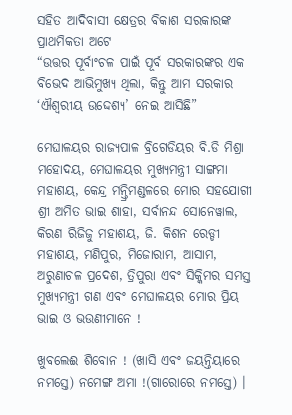ସହିତ ଆଦିବାସୀ କ୍ଷେତ୍ରର ବିକାଶ ସରକାରଙ୍କ ପ୍ରାଥମିକତା ଅଟେ
“ଉତ୍ତର ପୂର୍ବାଂଚଳ ପାଇଁ ପୂର୍ବ ସରକାରଙ୍କର ଏକ ବିଭେଦ ଆଭିମୁଖ୍ୟ ଥିଲା, କିନ୍ତୁ ଆମ ସରକାର ‘ଐଶ୍ୱରୀୟ ଉଦ୍ଦେଶ୍ୟ’ ନେଇ ଆସିଛି”

ମେଘାଳୟର ରାଜ୍ୟପାଳ ବ୍ରିଗେଡିୟର ବି.ଡି ମିଶ୍ରା ମହୋଦୟ, ମେଘାଳୟର ମୁଖ୍ୟମନ୍ତ୍ରୀ ସାଙ୍ଗମା ମହାଶୟ, କେନ୍ଦ୍ର ମନ୍ତ୍ରିମଣ୍ଡଳରେ ମୋର ସହଯୋଗୀ ଶ୍ରୀ ଅମିତ ଭାଇ ଶାହା, ସର୍ବାନନ୍ଦ ସୋନେୱାଲ, କିରଣ ରିଜିଜୁ ମହାଶୟ, ଜି. କିଶନ ରେଡ୍ଡୀ ମହାଶୟ, ମଣିପୁର, ମିଜୋରାମ, ଆସାମ, ଅରୁଣାଚଳ ପ୍ରଦେଶ, ତ୍ରିପୁରା ଏବଂ ସିକ୍କିମର ସମସ୍ତ ମୁଖ୍ୟମନ୍ତ୍ରୀ ଗଣ ଏବଂ ମେଘାଳୟର ମୋର ପ୍ରିୟ ଭାଇ ଓ ଭଉଣୀମାନେ !

ଖୁବଲେଈ ଶିବୋନ ! (ଖାସି ଏବଂ ଜୟନ୍ତିୟାରେ ନମସ୍ତେ) ନମେଙ୍ଗ ଅମା !(ଗାରୋରେ ନମସ୍ତେ) ।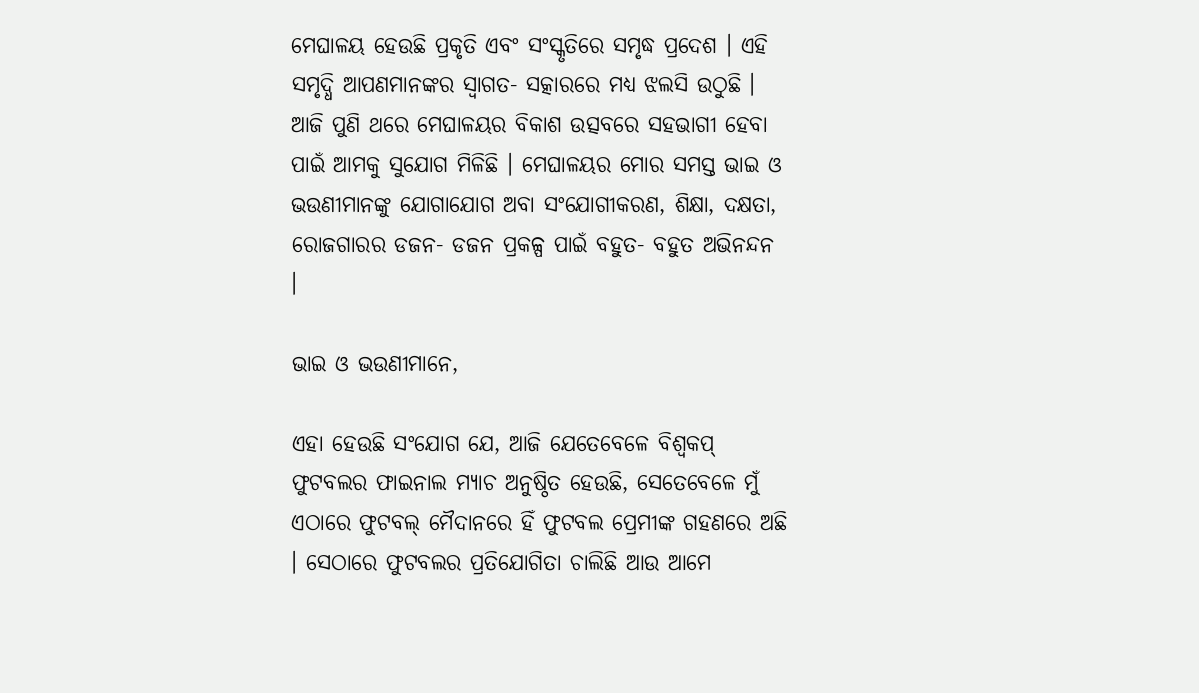ମେଘାଳୟ ହେଉଛି ପ୍ରକୃତି ଏବଂ ସଂସ୍କୃତିରେ ସମୃଦ୍ଧ ପ୍ରଦେଶ । ଏହି ସମୃଦ୍ଧି ଆପଣମାନଙ୍କର ସ୍ୱାଗତ- ସତ୍କାରରେ ମଧ୍ୟ ଝଲସି ଉଠୁଛି । ଆଜି ପୁଣି ଥରେ ମେଘାଳୟର ବିକାଶ ଉତ୍ସବରେ ସହଭାଗୀ ହେବା ପାଇଁ ଆମକୁ ସୁଯୋଗ ମିଳିଛି । ମେଘାଳୟର ମୋର ସମସ୍ତ ଭାଇ ଓ ଭଉଣୀମାନଙ୍କୁ ଯୋଗାଯୋଗ ଅବା ସଂଯୋଗୀକରଣ, ଶିକ୍ଷା, ଦକ୍ଷତା, ରୋଜଗାରର ଡଜନ- ଡଜନ ପ୍ରକଳ୍ପ ପାଇଁ ବହୁତ- ବହୁତ ଅଭିନନ୍ଦନ ।

ଭାଇ ଓ ଭଉଣୀମାନେ,

ଏହା ହେଉଛି ସଂଯୋଗ ଯେ, ଆଜି ଯେତେବେଳେ ବିଶ୍ୱକପ୍ ଫୁଟବଲର ଫାଇନାଲ ମ୍ୟାଚ ଅନୁଷ୍ଠିତ ହେଉଛି, ସେତେବେଳେ ମୁଁ ଏଠାରେ ଫୁଟବଲ୍ ମୈଦାନରେ ହିଁ ଫୁଟବଲ ପ୍ରେମୀଙ୍କ ଗହଣରେ ଅଛି । ସେଠାରେ ଫୁଟବଲର ପ୍ରତିଯୋଗିତା ଚାଲିଛି ଆଉ ଆମେ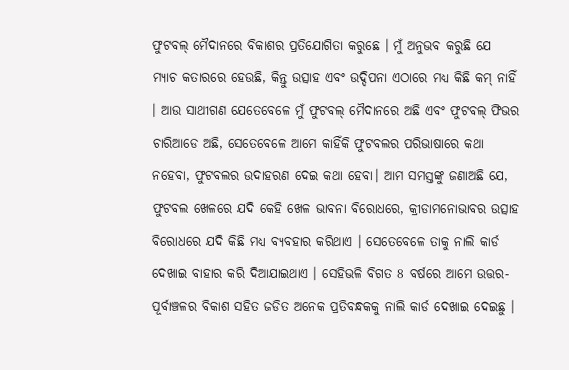ଫୁଟବଲ୍ ମୈଦାନରେ ବିକାଶର ପ୍ରତିଯୋଗିତା କରୁଛେ । ମୁଁ ଅନୁଭବ କରୁଛି ଯେ ମ୍ୟାଚ କତାରରେ ହେଉଛି, କିନ୍ତୁ ଉତ୍ସାହ ଏବଂ ଉଦ୍ଦିପନା ଏଠାରେ ମଧ୍ୟ କିଛି କମ୍ ନାହିଁ । ଆଉ ସାଥୀଗଣ ଯେତେବେଳେ ମୁଁ ଫୁଟବଲ୍ ମୈଦାନରେ ଅଛି ଏବଂ ଫୁଟବଲ୍ ଫିଭର ଚାରିଆଡେ ଅଛି, ସେତେବେଳେ ଆମେ କାହିଁକି ଫୁଟବଲର ପରିଭାଷାରେ କଥା ନହେବା, ଫୁଟବଲର ଉଦାହରଣ ଦେଇ କଥା ହେବା। ଆମ ସମସ୍ତଙ୍କୁ ଜଣାଅଛି ଯେ, ଫୁଟବଲ ଖେଳରେ ଯଦି କେହି ଖେଳ ଭାବନା ବିରୋଧରେ, କ୍ରୀଡାମନୋଭାବର ଉତ୍ସାହ ବିରୋଧରେ ଯଦି କିଛି ମଧ୍ୟ ବ୍ୟବହାର କରିଥାଏ । ସେତେବେଳେ ତାକୁ ନାଲି କାର୍ଡ ଦେଖାଇ ବାହାର କରି ଦିଆଯାଇଥାଏ । ସେହିଭଳି ବିଗତ 8 ବର୍ଷରେ ଆମେ ଉତ୍ତର-ପୂର୍ବାଞ୍ଚଳର ବିକାଶ ସହିତ ଜଡିତ ଅନେକ ପ୍ରତିବନ୍ଧକକୁ ନାଲି କାର୍ଡ ଦେଖାଇ ଦେଇଛୁ ।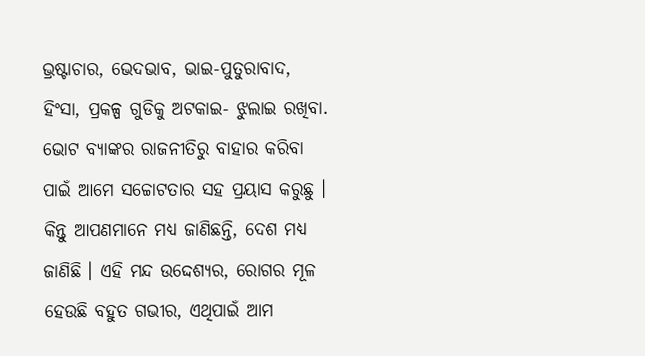ଭ୍ରଷ୍ଟାଚାର, ଭେଦଭାବ, ଭାଇ-ପୁତୁରାବାଦ, ହିଂସା, ପ୍ରକଳ୍ପ ଗୁଡିକୁ ଅଟକାଇ- ଝୁଲାଇ ରଖିବା. ଭୋଟ ବ୍ୟାଙ୍କର ରାଜନୀତିରୁ ବାହାର କରିବା ପାଇଁ ଆମେ ସଚ୍ଚୋଟତାର ସହ ପ୍ରୟାସ କରୁଛୁ । କିନ୍ତୁ ଆପଣମାନେ ମଧ୍ୟ ଜାଣିଛନ୍ତି, ଦେଶ ମଧ୍ୟ ଜାଣିଛି । ଏହି ମନ୍ଦ ଉଦ୍ଦେଶ୍ୟର, ରୋଗର ମୂଳ ହେଉଛି ବହୁତ ଗଭୀର, ଏଥିପାଇଁ ଆମ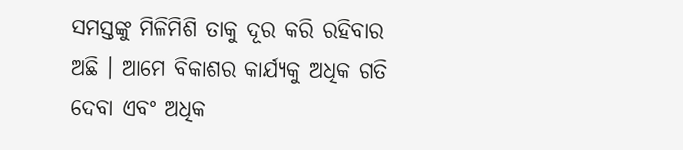ସମସ୍ତଙ୍କୁ ମିଳିମିଶି ତାକୁ ଦୂର କରି ରହିବାର ଅଛି । ଆମେ ବିକାଶର କାର୍ଯ୍ୟକୁ ଅଧିକ ଗତି ଦେବା ଏବଂ ଅଧିକ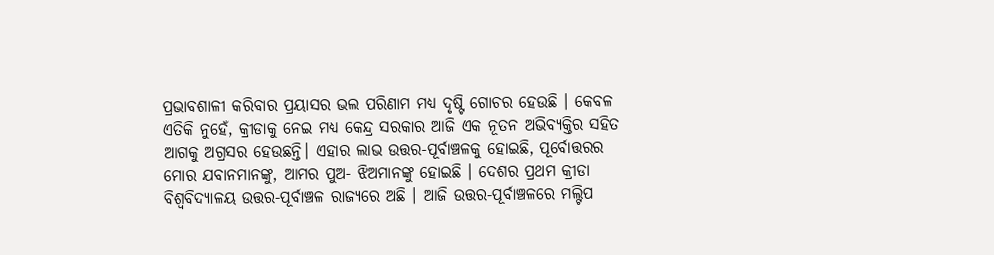ପ୍ରଭାବଶାଳୀ କରିବାର ପ୍ରୟାସର ଭଲ ପରିଣାମ ମଧ୍ୟ ଦୃଷ୍ଟି ଗୋଚର ହେଉଛି । କେବଳ ଏତିକି ନୁହେଁ, କ୍ରୀଡାକୁ ନେଇ ମଧ୍ୟ କେନ୍ଦ୍ର ସରକାର ଆଜି ଏକ ନୂତନ ଅଭିବ୍ୟକ୍ତିର ସହିତ ଆଗକୁ ଅଗ୍ରସର ହେଉଛନ୍ତି। ଏହାର ଲାଭ ଉତ୍ତର-ପୂର୍ବାଞ୍ଚଳକୁ ହୋଇଛି, ପୂର୍ବୋତ୍ତରର ମୋର ଯବାନମାନଙ୍କୁ, ଆମର ପୁଅ- ଝିଅମାନଙ୍କୁ ହୋଇଛି । ଦେଶର ପ୍ରଥମ କ୍ରୀଡା ବିଶ୍ୱବିଦ୍ୟାଳୟ ଉତ୍ତର-ପୂର୍ବାଞ୍ଚଳ ରାଜ୍ୟରେ ଅଛି । ଆଜି ଉତ୍ତର-ପୂର୍ବାଞ୍ଚଳରେ ମଲ୍ଟିପ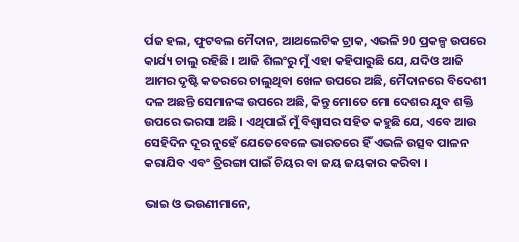ର୍ପଜ ହଲ, ଫୁଟବଲ ମୈଦାନ, ଆଥଲେଟିକ ଟ୍ରାକ, ଏଭଳି 90 ପ୍ରକଳ୍ପ ଉପରେ କାର୍ଯ୍ୟ ଚାଲୁ ରହିଛି । ଆଜି ଶିଲଂରୁ ମୁଁ ଏହା କହିପାରୁଛି ଯେ, ଯଦିଓ ଆଜି ଆମର ଦୃଷ୍ଟି କତରରେ ଚାଲୁଥିବା ଖେଳ ଉପରେ ଅଛି, ମୈଦାନରେ ବିଦେଶୀ ଦଳ ଅଛନ୍ତି ସେମାନଙ୍କ ଉପରେ ଅଛି, କିନ୍ତୁ ମୋତେ ମୋ ଦେଶର ଯୁବ ଶକ୍ତି ଉପରେ ଭରସା ଅଛି । ଏଥିପାଇଁ ମୁଁ ବିଶ୍ୱାସର ସହିତ କହୁଛି ଯେ, ଏବେ ଆଉ ସେହିଦିନ ଦୂର ନୁହେଁ ଯେତେବେଳେ ଭାରତରେ ହିଁ ଏଭଳି ଉତ୍ସବ ପାଳନ କରାଯିବ ଏବଂ ତ୍ରିରଙ୍ଗା ପାଇଁ ଚିୟର ବା ଜୟ ଜୟକାର କରିବା ।

ଭାଇ ଓ ଭଉଣୀମାନେ,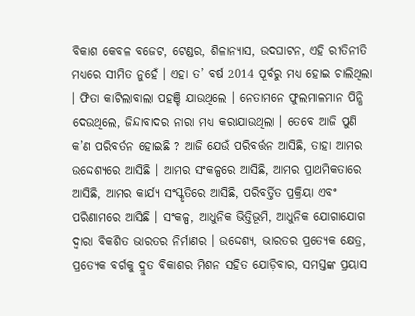ବିକାଶ କେବଳ ବଜେଟ, ଟେଣ୍ଡର, ଶିଳାନ୍ୟାସ, ଉଦଘାଟନ, ଏହି ରୀତିନୀତି ମଧ୍ୟରେ ସୀମିତ ନୁହେଁ । ଏହା ତ’ ବର୍ଷ 2014 ପୂର୍ବରୁ ମଧ୍ୟ ହୋଇ ଚାଲିଥିଲା । ଫିତା କାଟିଲାବାଲା ପହଞ୍ଚି ଯାଉଥିଲେ । ନେତାମନେ ଫୁଲମାଳମାନ ପିନ୍ଧି ଦେଉଥିଲେ, ଜିନ୍ଦାବାଦର ନାରା ମଧ୍ୟ କରାଯାଉଥିଲା । ତେବେ ଆଜି ପୁଣି କ’ଣ ପରିବର୍ତନ ହୋଇଛି ? ଆଜି ଯେଉଁ ପରିବର୍ତ୍ତନ ଆସିଛି, ତାହା ଆମର ଉଦ୍ଦେଶ୍ୟରେ ଆସିଛି । ଆମର ସଂକଳ୍ପରେ ଆସିଛି, ଆମର ପ୍ରାଥମିକତାରେ ଆସିଛି, ଆମର କାର୍ଯ୍ୟ ସଂସ୍କୃତିରେ ଆସିଛି, ପରିବର୍ତ୍ତିତ ପ୍ରକ୍ରିୟା ଏବଂ ପରିଣାମରେ ଆସିଛି । ସଂକଳ୍ପ, ଆଧୁନିକ ଭିତ୍ତିଭୂମି, ଆଧୁନିକ ଯୋଗାଯୋଗ ଦ୍ୱାରା ବିକଶିତ ଭାରତର ନିର୍ମାଣର । ଉଦ୍ଦେଶ୍ୟ, ଭାରତର ପ୍ରତ୍ୟେକ କ୍ଷେତ୍ର, ପ୍ରତ୍ୟେକ ବର୍ଗକୁ ଦ୍ରୁତ ବିକାଶର ମିଶନ ସହିତ ଯୋଡ଼ିବାର, ସମସ୍ତଙ୍କ ପ୍ରୟାସ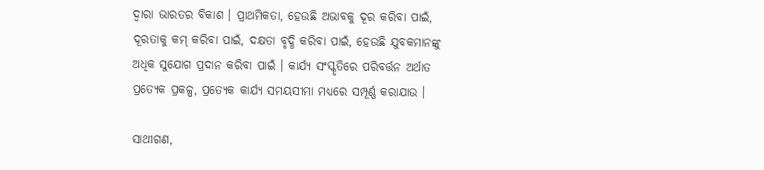ଦ୍ୱାରା ଭାରତର ବିକାଶ । ପ୍ରାଥମିକତା, ହେଉଛି ଅଭାବକୁ ଦୂର କରିବା ପାଇଁ, ଦୂରତାକୁ କମ୍ କରିବା ପାଇଁ, ଦକ୍ଷତା ବୃଦ୍ଧି କରିବା ପାଇଁ, ହେଉଛି ଯୁବକମାନଙ୍କୁ ଅଧିକ ସୁଯୋଗ ପ୍ରଦାନ କରିବା ପାଇଁ । କାର୍ଯ୍ୟ ସଂସ୍କୃତିରେ ପରିବର୍ତ୍ତନ ଅର୍ଥାତ ପ୍ରତ୍ୟେକ ପ୍ରକଳ୍ପ, ପ୍ରତ୍ୟେକ କାର୍ଯ୍ୟ ସମୟସୀମା ମଧ୍ୟରେ ସମ୍ପୂର୍ଣ୍ଣ କରାଯାଉ ।

ସାଥୀଗଣ,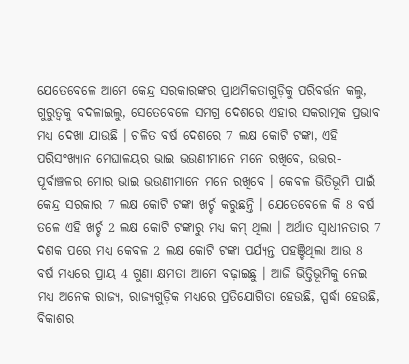ଯେତେବେଳେ ଆମେ କେନ୍ଦ୍ର ସରକାରଙ୍କର ପ୍ରାଥମିକତାଗୁଡ଼ିକୁ ପରିବର୍ତ୍ତନ କଲୁ, ଗୁରୁତ୍ୱକୁ ବଦଳାଇଲୁ, ସେତେବେଳେ ସମଗ୍ର ଦେଶରେ ଏହାର ସକରାତ୍ମକ ପ୍ରଭାବ ମଧ୍ୟ ଦେଖା ଯାଉଛି । ଚଳିତ ବର୍ଷ ଦେଶରେ 7 ଲକ୍ଷ କୋଟି ଟଙ୍କା, ଏହି ପରିସଂଖ୍ୟାନ ମେଘାଳୟର ଭାଇ ଭଉଣୀମାନେ ମନେ ରଖିବେ, ଉତ୍ତର-ପୂର୍ବାଞ୍ଚଳର ମୋର ଭାଇ ଭଉଣୀମାନେ ମନେ ରଖିବେ । କେବଳ ଭିତିଭୂମି ପାଇଁ କେନ୍ଦ୍ର ସରକାର 7 ଲକ୍ଷ କୋଟି ଟଙ୍କା ଖର୍ଚ୍ଚ କରୁଛନ୍ତି । ଯେତେବେଳେ କି 8 ବର୍ଷ ତଳେ ଏହି ଖର୍ଚ୍ଚ 2 ଲକ୍ଷ କୋଟି ଟଙ୍କାରୁ ମଧ୍ୟ କମ୍ ଥିଲା । ଅର୍ଥାତ ସ୍ୱାଧୀନତାର 7 ଦଶକ ପରେ ମଧ୍ୟ କେବଳ 2 ଲକ୍ଷ କୋଟି ଟଙ୍କା ପର୍ଯ୍ୟନ୍ତ ପହଞ୍ଚିଥିଲା ଆଉ 8 ବର୍ଷ ମଧ୍ୟରେ ପ୍ରାୟ 4 ଗୁଣା କ୍ଷମତା ଆମେ ବଢ଼ାଇଛୁ । ଆଜି ଭିତ୍ତିଭୂମିକୁ ନେଇ ମଧ୍ୟ ଅନେକ ରାଜ୍ୟ, ରାଜ୍ୟଗୁଡ଼ିକ ମଧ୍ୟରେ ପ୍ରତିଯୋଗିତା ହେଉଛି, ସ୍ପର୍ଦ୍ଧା ହେଉଛି, ବିକାଶର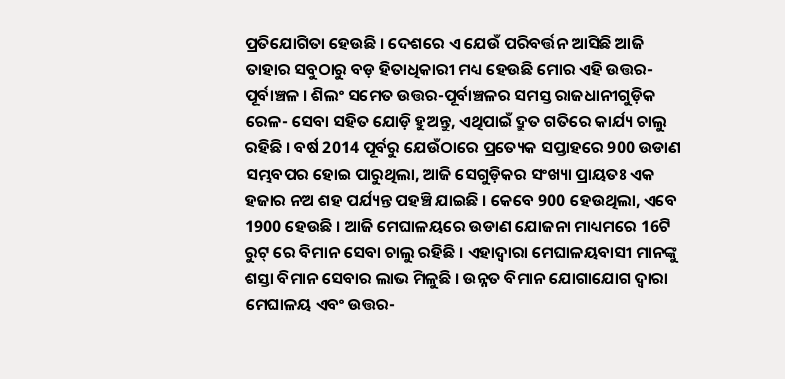ପ୍ରତିଯୋଗିତା ହେଉଛି । ଦେଶରେ ଏ ଯେଉଁ ପରିବର୍ତ୍ତନ ଆସିଛି ଆଜି ତାହାର ସବୁଠାରୁ ବଡ଼ ହିତାଧିକାରୀ ମଧ୍ୟ ହେଉଛି ମୋର ଏହି ଉତ୍ତର-ପୂର୍ବାଞ୍ଚଳ । ଶିଲଂ ସମେତ ଉତ୍ତର-ପୂର୍ବାଞ୍ଚଳର ସମସ୍ତ ରାଜଧାନୀଗୁଡ଼ିକ ରେଳ- ସେବା ସହିତ ଯୋଡ଼ି ହୁଅନ୍ତୁ, ଏଥିପାଇଁ ଦ୍ରୁତ ଗତିରେ କାର୍ଯ୍ୟ ଚାଲୁ ରହିଛି । ବର୍ଷ 2014 ପୂର୍ବରୁ ଯେଉଁଠାରେ ପ୍ରତ୍ୟେକ ସପ୍ତାହରେ 900 ଉଡାଣ ସମ୍ଭବପର ହୋଇ ପାରୁଥିଲା, ଆଜି ସେଗୁଡ଼ିକର ସଂଖ୍ୟା ପ୍ରାୟତଃ ଏକ ହଜାର ନଅ ଶହ ପର୍ଯ୍ୟନ୍ତ ପହଞ୍ଚି ଯାଇଛି । କେବେ 900 ହେଉଥିଲା, ଏବେ 1900 ହେଉଛି । ଆଜି ମେଘାଳୟରେ ଉଡାଣ ଯୋଜନା ମାଧ୍ୟମରେ 16ଟି ରୁଟ୍ ରେ ବିମାନ ସେବା ଚାଲୁ ରହିଛି । ଏହାଦ୍ୱାରା ମେଘାଳୟବାସୀ ମାନଙ୍କୁ ଶସ୍ତା ବିମାନ ସେବାର ଲାଭ ମିଳୁଛି । ଉନ୍ନତ ବିମାନ ଯୋଗାଯୋଗ ଦ୍ୱାରା ମେଘାଳୟ ଏବଂ ଉତ୍ତର-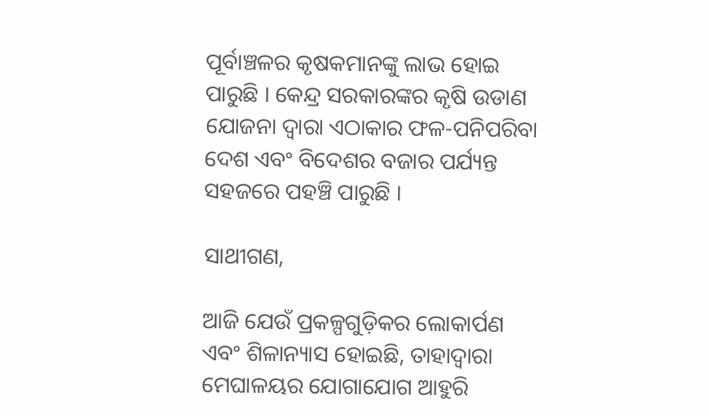ପୂର୍ବାଞ୍ଚଳର କୃଷକମାନଙ୍କୁ ଲାଭ ହୋଇ ପାରୁଛି । କେନ୍ଦ୍ର ସରକାରଙ୍କର କୃଷି ଉଡାଣ ଯୋଜନା ଦ୍ୱାରା ଏଠାକାର ଫଳ-ପନିପରିବା ଦେଶ ଏବଂ ବିଦେଶର ବଜାର ପର୍ଯ୍ୟନ୍ତ ସହଜରେ ପହଞ୍ଚି ପାରୁଛି ।

ସାଥୀଗଣ,

ଆଜି ଯେଉଁ ପ୍ରକଳ୍ପଗୁଡ଼ିକର ଲୋକାର୍ପଣ ଏବଂ ଶିଳାନ୍ୟାସ ହୋଇଛି, ତାହାଦ୍ୱାରା ମେଘାଳୟର ଯୋଗାଯୋଗ ଆହୁରି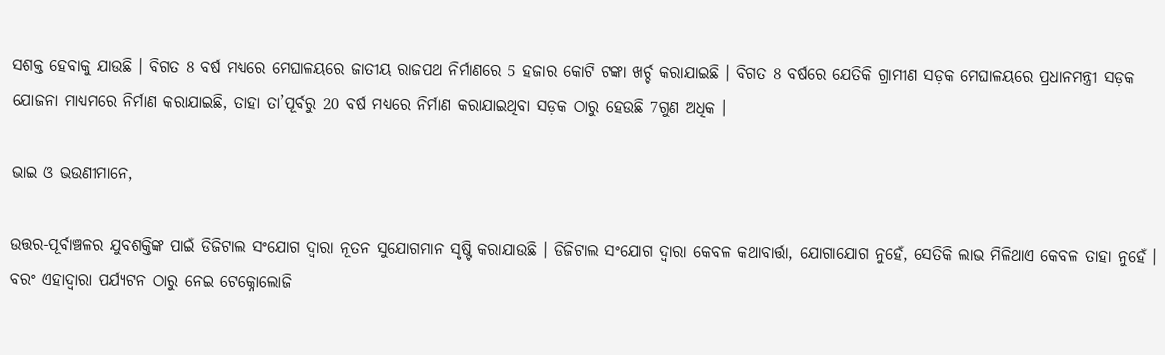ସଶକ୍ତ ହେବାକୁ ଯାଉଛି । ବିଗତ 8 ବର୍ଷ ମଧ୍ୟରେ ମେଘାଳୟରେ ଜାତୀୟ ରାଜପଥ ନିର୍ମାଣରେ 5 ହଜାର କୋଟି ଟଙ୍କା ଖର୍ଚ୍ଚ କରାଯାଇଛି । ବିଗତ 8 ବର୍ଷରେ ଯେତିକି ଗ୍ରାମୀଣ ସଡ଼କ ମେଘାଳୟରେ ପ୍ରଧାନମନ୍ତ୍ରୀ ସଡ଼କ ଯୋଜନା ମାଧ୍ୟମରେ ନିର୍ମାଣ କରାଯାଇଛି, ତାହା ତା’ପୂର୍ବରୁ 20 ବର୍ଷ ମଧ୍ୟରେ ନିର୍ମାଣ କରାଯାଇଥିବା ସଡ଼କ ଠାରୁ ହେଉଛି 7ଗୁଣ ଅଧିକ ।

ଭାଇ ଓ ଭଉଣୀମାନେ,

ଉତ୍ତର-ପୂର୍ବାଞ୍ଚଳର ଯୁବଶକ୍ତିଙ୍କ ପାଇଁ ଡିଜିଟାଲ ସଂଯୋଗ ଦ୍ୱାରା ନୂତନ ସୁଯୋଗମାନ ସୃଷ୍ଟି କରାଯାଉଛି । ଡିଜିଟାଲ ସଂଯୋଗ ଦ୍ୱାରା କେବଳ କଥାବାର୍ତ୍ତା, ଯୋଗାଯୋଗ ନୁହେଁ, ସେତିକି ଲାଭ ମିଳିଥାଏ କେବଳ ତାହା ନୁହେଁ । ବରଂ ଏହାଦ୍ୱାରା ପର୍ଯ୍ୟଟନ ଠାରୁ ନେଇ ଟେକ୍ନୋଲୋଜି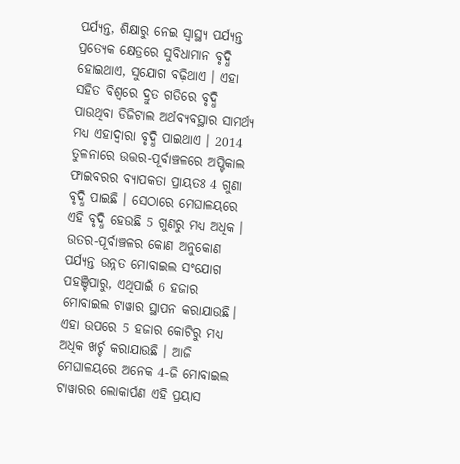ପର୍ଯ୍ୟନ୍ତ, ଶିକ୍ଷାରୁ ନେଇ ସ୍ୱାସ୍ଥ୍ୟ ପର୍ଯ୍ୟନ୍ତ ପ୍ରତ୍ୟେକ କ୍ଷେତ୍ରରେ ସୁବିଧାମାନ ବୃଦ୍ଧି ହୋଇଥାଏ, ସୁଯୋଗ ବଢ଼ିଥାଏ । ଏହା ସହିତ ବିଶ୍ୱରେ ଦ୍ରୁତ ଗତିରେ ବୃଦ୍ଧି ପାଉଥିବା ଡିଜିଟାଲ ଅର୍ଥବ୍ୟବସ୍ଥାର ସାମର୍ଥ୍ୟ ମଧ୍ୟ ଏହାଦ୍ୱାରା ବୃଦ୍ଧି ପାଇଥାଏ । 2014 ତୁଳନାରେ ଉତ୍ତର-ପୂର୍ବାଞ୍ଚଳରେ ଅପ୍ଟିକାଲ ଫାଇବରର ବ୍ୟାପକତା ପ୍ରାୟତଃ 4 ଗୁଣା ବୃଦ୍ଧି ପାଇଛି । ସେଠାରେ ମେଘାଳୟରେ ଏହି ବୃଦ୍ଧି ହେଉଛି 5 ଗୁଣରୁ ମଧ୍ୟ ଅଧିକ । ଉତର-ପୂର୍ବାଞ୍ଚଳର କୋଣ ଅନୁକୋଣ ପର୍ଯ୍ୟନ୍ତ ଉନ୍ନତ ମୋବାଇଲ ସଂଯୋଗ ପହଞ୍ଚିପାରୁ, ଏଥିପାଇଁ 6 ହଜାର ମୋବାଇଲ ଟାୱାର ସ୍ଥାପନ କରାଯାଉଛି। ଏହା ଉପରେ 5 ହଜାର କୋଟିରୁ ମଧ୍ୟ ଅଧିକ ଖର୍ଚ୍ଚ କରାଯାଉଛି । ଆଜି ମେଘାଳୟରେ ଅନେକ 4-ଜି ମୋବାଇଲ ଟାୱାରର ଲୋକାର୍ପଣ ଏହି ପ୍ରୟାସ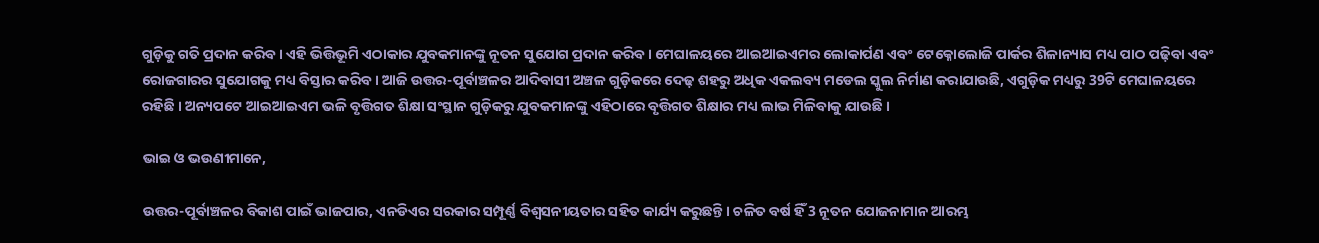ଗୁଡ଼ିକୁ ଗତି ପ୍ରଦାନ କରିବ । ଏହି ଭିତ୍ତିଭୂମି ଏଠାକାର ଯୁବକମାନଙ୍କୁ ନୂତନ ସୁଯୋଗ ପ୍ରଦାନ କରିବ । ମେଘାଳୟରେ ଆଇଆଇଏମର ଲୋକାର୍ପଣ ଏବଂ ଟେକ୍ନୋଲୋଜି ପାର୍କର ଶିଳାନ୍ୟାସ ମଧ୍ୟ ପାଠ ପଢ଼ିବା ଏବଂ ରୋଜଗାରର ସୁଯୋଗକୁ ମଧ୍ୟ ବିସ୍ତାର କରିବ । ଆଜି ଉତ୍ତର-ପୂର୍ବାଞ୍ଚଳର ଆଦିବାସୀ ଅଞ୍ଚଳ ଗୁଡ଼ିକରେ ଦେଢ଼ ଶହରୁ ଅଧିକ ଏକଲବ୍ୟ ମଡେଲ ସ୍କୁଲ ନିର୍ମାଣ କରାଯାଉଛି, ଏଗୁଡ଼ିକ ମଧ୍ୟରୁ 39ଟି ମେଘାଳୟରେ ରହିଛି । ଅନ୍ୟପଟେ ଆଇଆଇଏମ ଭଳି ବୃତ୍ତିଗତ ଶିକ୍ଷା ସଂସ୍ଥାନ ଗୁଡ଼ିକରୁ ଯୁବକମାନଙ୍କୁ ଏହିଠାରେ ବୃତ୍ତିଗତ ଶିକ୍ଷାର ମଧ୍ୟ ଲାଭ ମିଳିବାକୁ ଯାଉଛି ।

ଭାଇ ଓ ଭଉଣୀମାନେ,

ଉତ୍ତର-ପୂର୍ବାଞ୍ଚଳର ବିକାଶ ପାଇଁ ଭାଜପାର, ଏନଡିଏର ସରକାର ସମ୍ପୂର୍ଣ୍ଣ ବିଶ୍ୱସନୀୟତାର ସହିତ କାର୍ଯ୍ୟ କରୁଛନ୍ତି । ଚଳିତ ବର୍ଷ ହିଁ 3 ନୂତନ ଯୋଜନାମାନ ଆରମ୍ଭ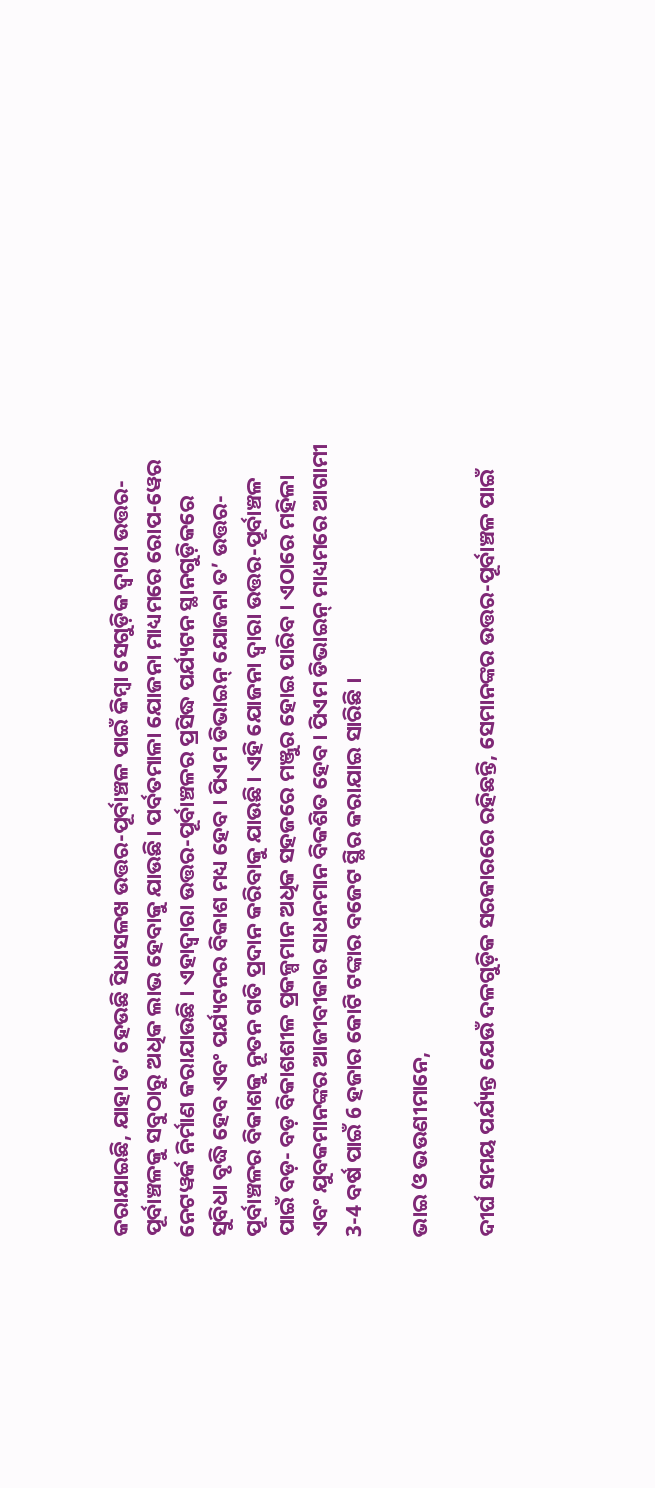କରାଯାଇଛି, ଯାହା ତ’ ହେଉଛି ସିଧାସଳଖ ଉତ୍ତର-ପୂର୍ବାଞ୍ଚଳ ପାଇଁ କିମ୍ବା ସେଗୁଡ଼ିକ ଦ୍ୱାରା ଉତ୍ତର-ପୂର୍ବାଞ୍ଚଳକୁ ସବୁଠାରୁ ଅଧିକ ଲାଭ ହେବାକୁ ଯାଉଛି। ପର୍ବତମାଳା ଯୋଜନା ମାଧ୍ୟମରେ ରୋପ-ୱେର ନେଟୱର୍କ ନିର୍ମାଣ କରାଯାଉଛି । ଏହାଦ୍ୱାରା ଉତ୍ତର-ପୂର୍ବାଞ୍ଚଳର ପ୍ରସିଦ୍ଧ ପର୍ଯ୍ୟଟନ ସ୍ଥାନଗୁଡ଼ିକରେ ସୁବିଧା ବୃଦ୍ଧି ହେବ ଏବଂ ପର୍ଯ୍ୟଟନର ବିକାଶ ମଧ୍ୟ ହେବ । ପିଏମ ଡିଭାଇନ୍ ଯୋଜନା ତ’ ଉତ୍ତର-ପୂର୍ବାଞ୍ଚଳର ବିକାଶକୁ ନୂତନ ଗତି ପ୍ରଦାନ କରିବାକୁ ଯାଉଛି। ଏହି ଯୋଜନା ଦ୍ୱାରା ଉତ୍ତର-ପୂର୍ବାଞ୍ଚଳ ପାଇଁ ବଡ଼- ବଡ଼ ବିକାଶଶୀଳ ପ୍ରକଳ୍ପମାନ ଅଧିକ ସହଜରେ ମଞ୍ଜୁର ହୋଇ ପାରିବ । ଏଠାରେ ମହିଳା ଏବଂ ଯୁବକମାନଙ୍କର ଆଜୀବୀକାର ସାଧନମାନ ବିକଶିତ ହେବ। ପିଏମ ଡିଭାଇନ୍ ମାଧ୍ୟମରେ ଆଗାମୀ 3-4 ବର୍ଷ ପାଇଁ 6 ହଜାର କୋଟି ଟଙ୍କାର ବଜେଟ ସ୍ଥିର କରାଯାଇ ସାରିଛି ।

ଭାଇ ଓ ଭଉଣୀମାନେ,

ଦୀର୍ଘ ସମୟ ପର୍ଯ୍ୟନ୍ତ ଯେଉଁ ଦଳଗୁଡ଼ିକ ସରକାରରେ ରହିଛନ୍ତି, ସେମାନଙ୍କର ଉତ୍ତର-ପୂର୍ବାଞ୍ଚଳ ପାଇଁ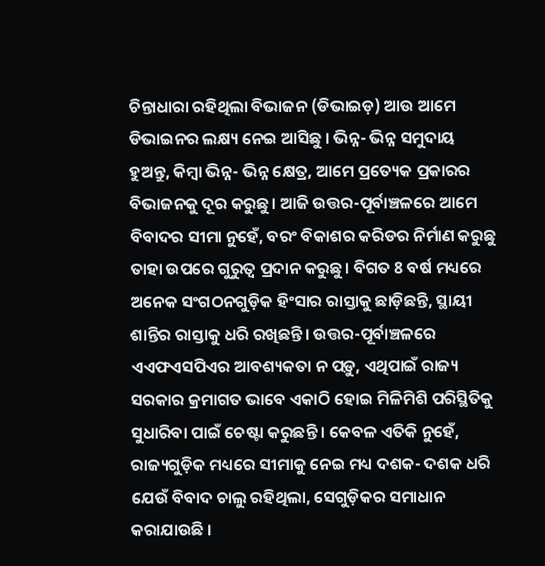ଚିନ୍ତାଧାରା ରହିଥିଲା ବିଭାଜନ (ଡିଭାଇଡ଼) ଆଉ ଆମେ ଡିଭାଇନର ଲକ୍ଷ୍ୟ ନେଇ ଆସିଛୁ । ଭିନ୍ନ- ଭିନ୍ନ ସମୁଦାୟ ହୁଅନ୍ତୁ, କିମ୍ବା ଭିନ୍ନ- ଭିନ୍ନ କ୍ଷେତ୍ର, ଆମେ ପ୍ରତ୍ୟେକ ପ୍ରକାରର ବିଭାଜନକୁ ଦୂର କରୁଛୁ। ଆଜି ଉତ୍ତର-ପୂର୍ବାଞ୍ଚଳରେ ଆମେ ବିବାଦର ସୀମା ନୁହେଁ, ବରଂ ବିକାଶର କରିଡର ନିର୍ମାଣ କରୁଛୁ ତାହା ଉପରେ ଗୁରୁତ୍ୱ ପ୍ରଦାନ କରୁଛୁ। ବିଗତ 8 ବର୍ଷ ମଧ୍ୟରେ ଅନେକ ସଂଗଠନଗୁଡ଼ିକ ହିଂସାର ରାସ୍ତାକୁ ଛାଡ଼ିଛନ୍ତି, ସ୍ଥାୟୀ ଶାନ୍ତିର ରାସ୍ତାକୁ ଧରି ରଖିଛନ୍ତି। ଉତ୍ତର-ପୂର୍ବାଞ୍ଚଳରେ ଏଏଫଏସପିଏର ଆବଶ୍ୟକତା ନ ପଡ଼ୁ, ଏଥିପାଇଁ ରାଜ୍ୟ ସରକାର କ୍ରମାଗତ ଭାବେ ଏକାଠି ହୋଇ ମିଳିମିଶି ପରିସ୍ଥିତିକୁ ସୁଧାରିବା ପାଇଁ ଚେଷ୍ଟା କରୁଛନ୍ତି । କେବଳ ଏତିକି ନୁହେଁ, ରାଜ୍ୟଗୁଡ଼ିକ ମଧ୍ୟରେ ସୀମାକୁ ନେଇ ମଧ୍ୟ ଦଶକ- ଦଶକ ଧରି ଯେଉଁ ବିବାଦ ଚାଲୁ ରହିଥିଲା, ସେଗୁଡ଼ିକର ସମାଧାନ କରାଯାଉଛି ।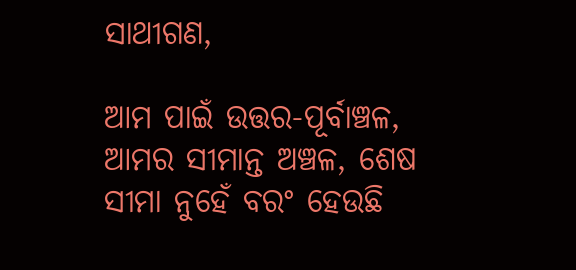ସାଥୀଗଣ,

ଆମ ପାଇଁ ଉତ୍ତର-ପୂର୍ବାଞ୍ଚଳ, ଆମର ସୀମାନ୍ତ ଅଞ୍ଚଳ, ଶେଷ ସୀମା ନୁହେଁ ବରଂ ହେଉଛି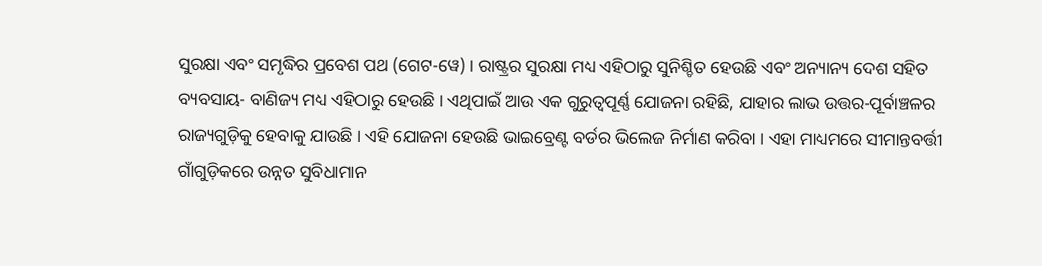ସୁରକ୍ଷା ଏବଂ ସମୃଦ୍ଧିର ପ୍ରବେଶ ପଥ (ଗେଟ-ୱେ) । ରାଷ୍ଟ୍ରର ସୁରକ୍ଷା ମଧ୍ୟ ଏହିଠାରୁ ସୁନିଶ୍ଚିତ ହେଉଛି ଏବଂ ଅନ୍ୟାନ୍ୟ ଦେଶ ସହିତ ବ୍ୟବସାୟ- ବାଣିଜ୍ୟ ମଧ୍ୟ ଏହିଠାରୁ ହେଉଛି । ଏଥିପାଇଁ ଆଉ ଏକ ଗୁରୁତ୍ୱପୂର୍ଣ୍ଣ ଯୋଜନା ରହିଛି, ଯାହାର ଲାଭ ଉତ୍ତର-ପୂର୍ବାଞ୍ଚଳର ରାଜ୍ୟଗୁଡ଼ିକୁ ହେବାକୁ ଯାଉଛି । ଏହି ଯୋଜନା ହେଉଛି ଭାଇବ୍ରେଣ୍ଟ ବର୍ଡର ଭିଲେଜ ନିର୍ମାଣ କରିବା । ଏହା ମାଧ୍ୟମରେ ସୀମାନ୍ତବର୍ତ୍ତୀ ଗାଁଗୁଡ଼ିକରେ ଉନ୍ନତ ସୁବିଧାମାନ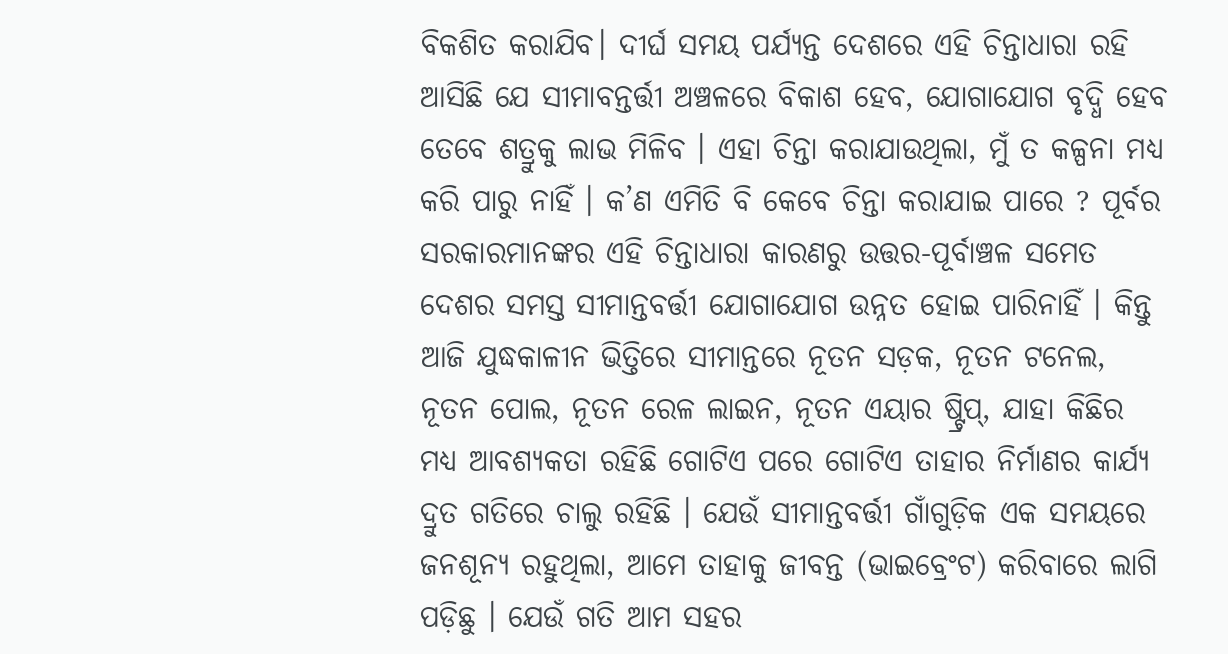ବିକଶିତ କରାଯିବ। ଦୀର୍ଘ ସମୟ ପର୍ଯ୍ୟନ୍ତ ଦେଶରେ ଏହି ଚିନ୍ତାଧାରା ରହି ଆସିଛି ଯେ ସୀମାବନ୍ତର୍ତ୍ତୀ ଅଞ୍ଚଳରେ ବିକାଶ ହେବ, ଯୋଗାଯୋଗ ବୃଦ୍ଧି ହେବ ତେବେ ଶତ୍ରୁକୁ ଲାଭ ମିଳିବ । ଏହା ଚିନ୍ତା କରାଯାଉଥିଲା, ମୁଁ ତ କଳ୍ପନା ମଧ୍ୟ କରି ପାରୁ ନାହିଁ । କ’ଣ ଏମିତି ବି କେବେ ଚିନ୍ତା କରାଯାଇ ପାରେ ? ପୂର୍ବର ସରକାରମାନଙ୍କର ଏହି ଚିନ୍ତାଧାରା କାରଣରୁ ଉତ୍ତର-ପୂର୍ବାଞ୍ଚଳ ସମେତ ଦେଶର ସମସ୍ତ ସୀମାନ୍ତବର୍ତ୍ତୀ ଯୋଗାଯୋଗ ଉନ୍ନତ ହୋଇ ପାରିନାହିଁ । କିନ୍ତୁ ଆଜି ଯୁଦ୍ଧକାଳୀନ ଭିତ୍ତିରେ ସୀମାନ୍ତରେ ନୂତନ ସଡ଼କ, ନୂତନ ଟନେଲ, ନୂତନ ପୋଲ, ନୂତନ ରେଳ ଲାଇନ, ନୂତନ ଏୟାର ଷ୍ଟ୍ରିପ୍, ଯାହା କିଛିର ମଧ୍ୟ ଆବଶ୍ୟକତା ରହିଛି ଗୋଟିଏ ପରେ ଗୋଟିଏ ତାହାର ନିର୍ମାଣର କାର୍ଯ୍ୟ ଦ୍ରୁତ ଗତିରେ ଚାଲୁ ରହିଛି । ଯେଉଁ ସୀମାନ୍ତବର୍ତ୍ତୀ ଗାଁଗୁଡ଼ିକ ଏକ ସମୟରେ ଜନଶୂନ୍ୟ ରହୁଥିଲା, ଆମେ ତାହାକୁ ଜୀବନ୍ତ (ଭାଇବ୍ରେଂଟ) କରିବାରେ ଲାଗି ପଡ଼ିଛୁ । ଯେଉଁ ଗତି ଆମ ସହର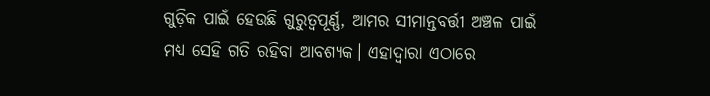ଗୁଡ଼ିକ ପାଇଁ ହେଉଛି ଗୁରୁତ୍ୱପୂର୍ଣ୍ଣ, ଆମର ସୀମାନ୍ତବର୍ତ୍ତୀ ଅଞ୍ଚଳ ପାଇଁ ମଧ୍ୟ ସେହି ଗତି ରହିବା ଆବଶ୍ୟକ। ଏହାଦ୍ୱାରା ଏଠାରେ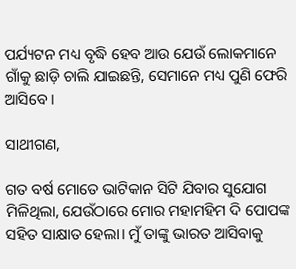ପର୍ଯ୍ୟଟନ ମଧ୍ୟ ବୃଦ୍ଧି ହେବ ଆଉ ଯେଉଁ ଲୋକମାନେ ଗାଁକୁ ଛାଡ଼ି ଚାଲି ଯାଇଛନ୍ତି, ସେମାନେ ମଧ୍ୟ ପୁଣି ଫେରି ଆସିବେ ।

ସାଥୀଗଣ,

ଗତ ବର୍ଷ ମୋତେ ଭାଟିକାନ ସିଟି ଯିବାର ସୁଯୋଗ ମିଳିଥିଲା, ଯେଉଁଠାରେ ମୋର ମହାମହିମ ଦି ପୋପଙ୍କ ସହିତ ସାକ୍ଷାତ ହେଲା। ମୁଁ ତାଙ୍କୁ ଭାରତ ଆସିବାକୁ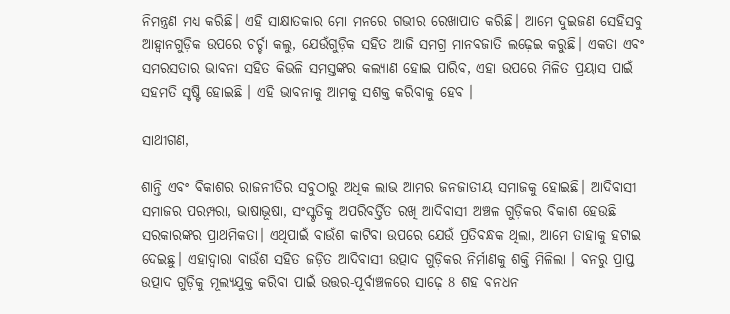ନିମନ୍ତ୍ରଣ ମଧ୍ୟ କରିଛି। ଏହି ସାକ୍ଷାତକାର ମୋ ମନରେ ଗଭୀର ରେଖାପାତ କରିଛି। ଆମେ ଦୁଇଜଣ ସେହିସବୁ ଆହ୍ୱାନଗୁଡ଼ିକ ଉପରେ ଚର୍ଚ୍ଚା କଲୁ, ଯେଉଁଗୁଡ଼ିକ ସହିତ ଆଜି ସମଗ୍ର ମାନବଜାତି ଲଢ଼େଇ କରୁଛି। ଏକତା ଏବଂ ସମରସତାର ଭାବନା ସହିତ କିଭଳି ସମସ୍ତଙ୍କର କଲ୍ୟାଣ ହୋଇ ପାରିବ, ଏହା ଉପରେ ମିଳିତ ପ୍ରୟାସ ପାଇଁ ସହମତି ସୃଷ୍ଟି ହୋଇଛି । ଏହି ଭାବନାକୁ ଆମକୁ ସଶକ୍ତ କରିବାକୁ ହେବ ।

ସାଥୀଗଣ,

ଶାନ୍ତି ଏବଂ ବିକାଶର ରାଜନୀତିର ସବୁଠାରୁ ଅଧିକ ଲାଭ ଆମର ଜନଜାତୀୟ ସମାଜକୁ ହୋଇଛି। ଆଦିବାସୀ ସମାଜର ପରମ୍ପରା, ଭାଷାଭୂଷା, ସଂସ୍କୃତିକୁ ଅପରିବର୍ତ୍ତିତ ରଖି ଆଦିବାସୀ ଅଞ୍ଚଳ ଗୁଡ଼ିକର ବିକାଶ ହେଉଛି ସରକାରଙ୍କର ପ୍ରାଥମିକତା। ଏଥିପାଇଁ ବାଉଁଶ କାଟିବା ଉପରେ ଯେଉଁ ପ୍ରତିବନ୍ଧକ ଥିଲା, ଆମେ ତାହାକୁ ହଟାଇ ଦେଇଛୁ। ଏହାଦ୍ୱାରା ବାଉଁଶ ସହିତ ଜଡ଼ିତ ଆଦିବାସୀ ଉତ୍ପାଦ ଗୁଡ଼ିକର ନିର୍ମାଣକୁ ଶକ୍ତି ମିଳିଲା । ବନରୁ ପ୍ରାପ୍ତ ଉତ୍ପାଦ ଗୁଡ଼ିକୁ ମୂଲ୍ୟଯୁକ୍ତ କରିବା ପାଇଁ ଉତ୍ତର-ପୂର୍ବାଞ୍ଚଳରେ ସାଢ଼େ 8 ଶହ ବନଧନ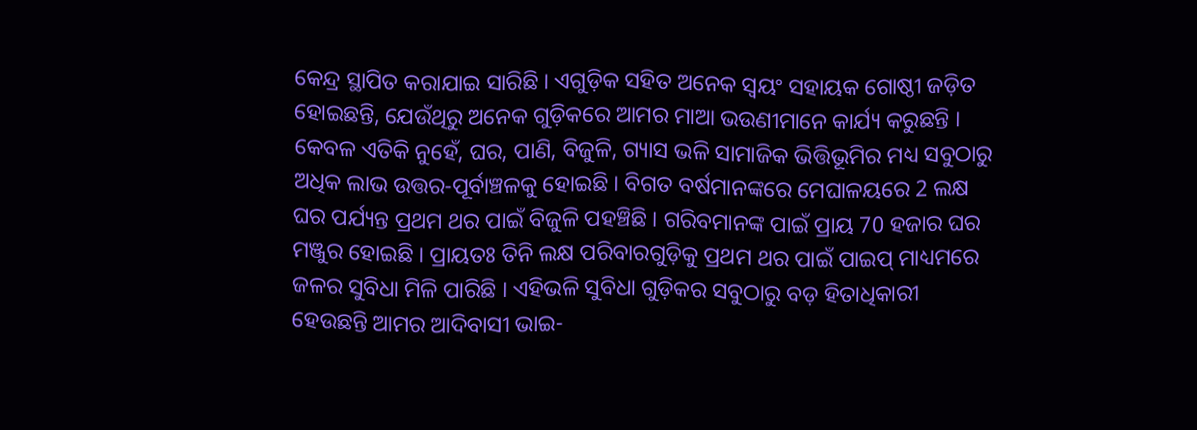କେନ୍ଦ୍ର ସ୍ଥାପିତ କରାଯାଇ ସାରିଛି । ଏଗୁଡ଼ିକ ସହିତ ଅନେକ ସ୍ୱୟଂ ସହାୟକ ଗୋଷ୍ଠୀ ଜଡ଼ିତ ହୋଇଛନ୍ତି, ଯେଉଁଥିରୁ ଅନେକ ଗୁଡ଼ିକରେ ଆମର ମାଆ ଭଉଣୀମାନେ କାର୍ଯ୍ୟ କରୁଛନ୍ତି । କେବଳ ଏତିକି ନୁହେଁ, ଘର, ପାଣି, ବିଜୁଳି, ଗ୍ୟାସ ଭଳି ସାମାଜିକ ଭିତ୍ତିଭୂମିର ମଧ୍ୟ ସବୁଠାରୁ ଅଧିକ ଲାଭ ଉତ୍ତର-ପୂର୍ବାଞ୍ଚଳକୁ ହୋଇଛି । ବିଗତ ବର୍ଷମାନଙ୍କରେ ମେଘାଳୟରେ 2 ଲକ୍ଷ ଘର ପର୍ଯ୍ୟନ୍ତ ପ୍ରଥମ ଥର ପାଇଁ ବିଜୁଳି ପହଞ୍ଚିଛି । ଗରିବମାନଙ୍କ ପାଇଁ ପ୍ରାୟ 70 ହଜାର ଘର ମଞ୍ଜୁର ହୋଇଛି । ପ୍ରାୟତଃ ତିନି ଲକ୍ଷ ପରିବାରଗୁଡ଼ିକୁ ପ୍ରଥମ ଥର ପାଇଁ ପାଇପ୍ ମାଧ୍ୟମରେ ଜଳର ସୁବିଧା ମିଳି ପାରିଛି । ଏହିଭଳି ସୁବିଧା ଗୁଡ଼ିକର ସବୁଠାରୁ ବଡ଼ ହିତାଧିକାରୀ ହେଉଛନ୍ତି ଆମର ଆଦିବାସୀ ଭାଇ-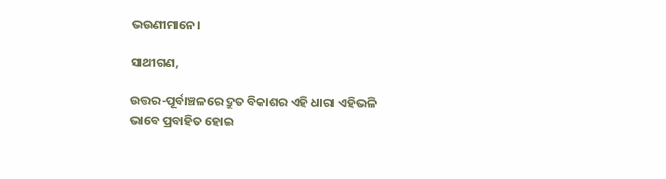ଭଉଣୀମାନେ।

ସାଥୀଗଣ,

ଉତ୍ତର-ପୂର୍ବାଞ୍ଚଳରେ ଦ୍ରୁତ ବିକାଶର ଏହି ଧାରା ଏହିଭଳି ଭାବେ ପ୍ରବାହିତ ହୋଇ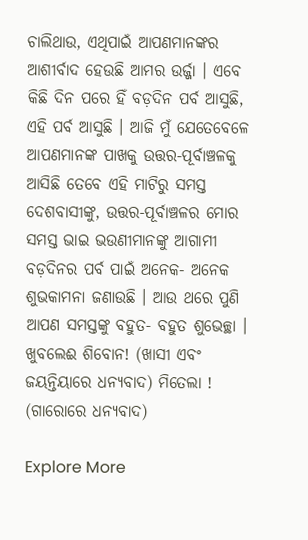ଚାଲିଥାଉ, ଏଥିପାଇଁ ଆପଣମାନଙ୍କର ଆଶୀର୍ବାଦ ହେଉଛି ଆମର ଉର୍ଜ୍ଜା । ଏବେ କିଛି ଦିନ ପରେ ହିଁ ବଡ଼ଦିନ ପର୍ବ ଆସୁଛି, ଏହି ପର୍ବ ଆସୁଛି । ଆଜି ମୁଁ ଯେତେବେଳେ ଆପଣମାନଙ୍କ ପାଖକୁ ଉତ୍ତର-ପୂର୍ବାଞ୍ଚଳକୁ ଆସିଛି ତେବେ ଏହି ମାଟିରୁ ସମସ୍ତ ଦେଶବାସୀଙ୍କୁ, ଉତ୍ତର-ପୂର୍ବାଞ୍ଚଳର ମୋର ସମସ୍ତ ଭାଇ ଭଉଣୀମାନଙ୍କୁ ଆଗାମୀ ବଡ଼ଦିନର ପର୍ବ ପାଇଁ ଅନେକ- ଅନେକ ଶୁଭକାମନା ଜଣାଉଛି । ଆଉ ଥରେ ପୁଣି ଆପଣ ସମସ୍ତଙ୍କୁ ବହୁତ- ବହୁତ ଶୁଭେଚ୍ଛା । ଖୁବଲେଈ ଶିବୋନ! (ଖାସୀ ଏବଂ ଜୟନ୍ତିୟାରେ ଧନ୍ୟବାଦ) ମିତେଲା ! (ଗାରୋରେ ଧନ୍ୟବାଦ)

Explore More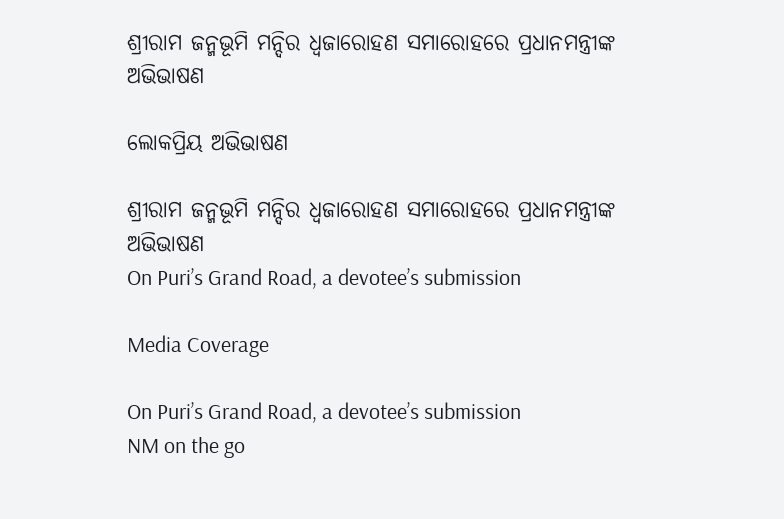ଶ୍ରୀରାମ ଜନ୍ମଭୂମି ମନ୍ଦିର ଧ୍ଵଜାରୋହଣ ସମାରୋହରେ ପ୍ରଧାନମନ୍ତ୍ରୀଙ୍କ ଅଭିଭାଷଣ

ଲୋକପ୍ରିୟ ଅଭିଭାଷଣ

ଶ୍ରୀରାମ ଜନ୍ମଭୂମି ମନ୍ଦିର ଧ୍ଵଜାରୋହଣ ସମାରୋହରେ ପ୍ରଧାନମନ୍ତ୍ରୀଙ୍କ ଅଭିଭାଷଣ
On Puri’s Grand Road, a devotee’s submission

Media Coverage

On Puri’s Grand Road, a devotee’s submission
NM on the go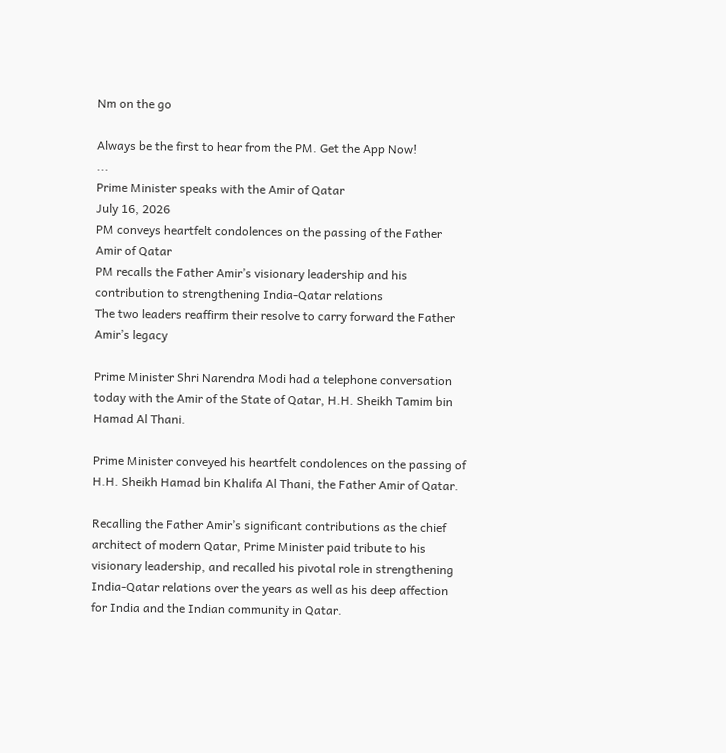Nm on the go

Always be the first to hear from the PM. Get the App Now!
...
Prime Minister speaks with the Amir of Qatar
July 16, 2026
PM conveys heartfelt condolences on the passing of the Father Amir of Qatar
PM recalls the Father Amir’s visionary leadership and his contribution to strengthening India-Qatar relations
The two leaders reaffirm their resolve to carry forward the Father Amir’s legacy

Prime Minister Shri Narendra Modi had a telephone conversation today with the Amir of the State of Qatar, H.H. Sheikh Tamim bin Hamad Al Thani.

Prime Minister conveyed his heartfelt condolences on the passing of H.H. Sheikh Hamad bin Khalifa Al Thani, the Father Amir of Qatar.

Recalling the Father Amir’s significant contributions as the chief architect of modern Qatar, Prime Minister paid tribute to his visionary leadership, and recalled his pivotal role in strengthening India-Qatar relations over the years as well as his deep affection for India and the Indian community in Qatar.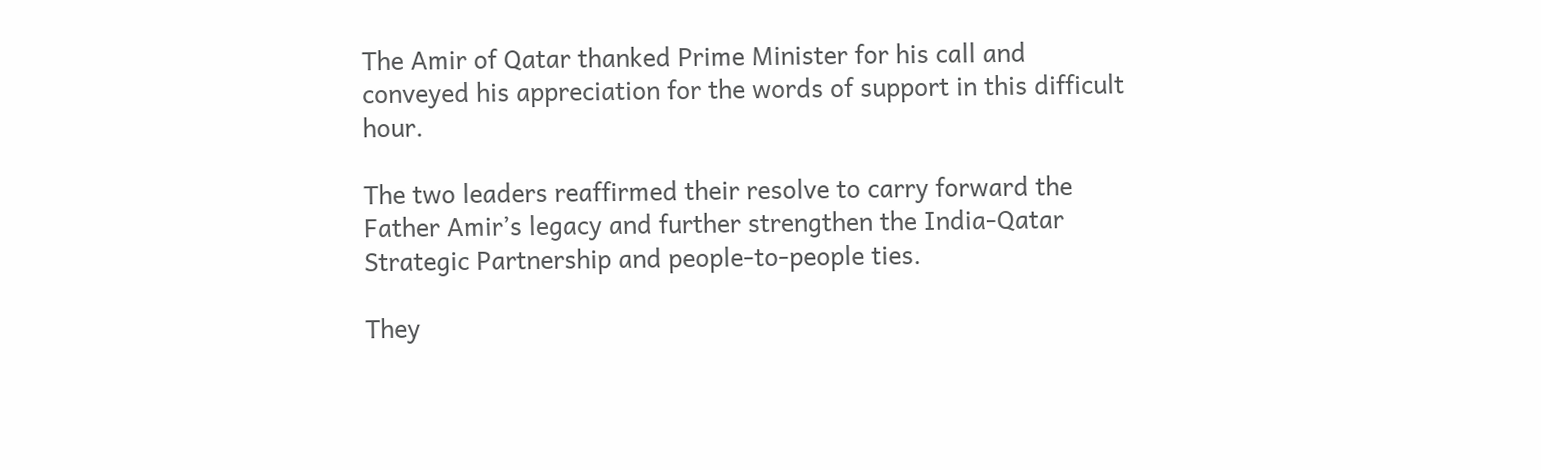The Amir of Qatar thanked Prime Minister for his call and conveyed his appreciation for the words of support in this difficult hour.

The two leaders reaffirmed their resolve to carry forward the Father Amir’s legacy and further strengthen the India-Qatar Strategic Partnership and people-to-people ties.

They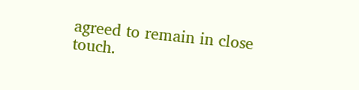agreed to remain in close touch.